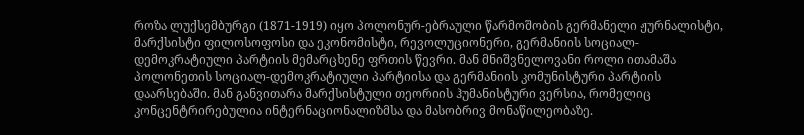როზა ლუქსემბურგი (1871-1919) იყო პოლონურ-ებრაული წარმოშობის გერმანელი ჟურნალისტი, მარქსისტი ფილოსოფოსი და ეკონომისტი, რევოლუციონერი, გერმანიის სოციალ-დემოკრატიული პარტიის მემარცხენე ფრთის წევრი. მან მნიშვნელოვანი როლი ითამაშა პოლონეთის სოციალ-დემოკრატიული პარტიისა და გერმანიის კომუნისტური პარტიის დაარსებაში. მან განვითარა მარქსისტული თეორიის ჰუმანისტური ვერსია, რომელიც კონცენტრირებულია ინტერნაციონალიზმსა და მასობრივ მონაწილეობაზე.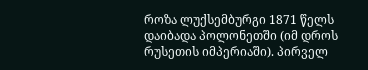როზა ლუქსემბურგი 1871 წელს დაიბადა პოლონეთში (იმ დროს რუსეთის იმპერიაში). პირველ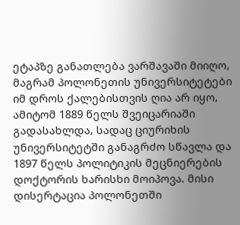ეტაპზე განათლება ვარშავაში მიიღო, მაგრამ პოლონეთის უნივერსიტეტები იმ დროს ქალებისთვის ღია არ იყო, ამიტომ 1889 წელს შვეიცარიაში გადასახლდა, სადაც ციურიხის უნივერსიტეტში განაგრძო სწავლა და 1897 წელს პოლიტიკის მეცნიერების დოქტორის ხარისხი მოიპოვა. მისი დისერტაცია პოლონეთში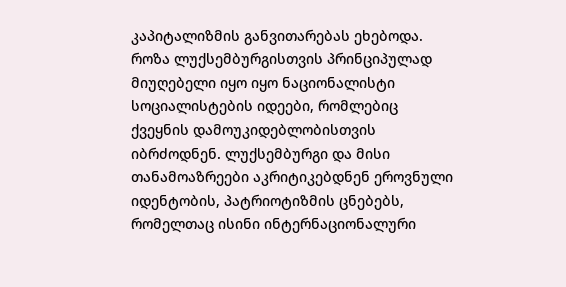კაპიტალიზმის განვითარებას ეხებოდა.
როზა ლუქსემბურგისთვის პრინციპულად მიუღებელი იყო იყო ნაციონალისტი სოციალისტების იდეები, რომლებიც ქვეყნის დამოუკიდებლობისთვის იბრძოდნენ. ლუქსემბურგი და მისი თანამოაზრეები აკრიტიკებდნენ ეროვნული იდენტობის, პატრიოტიზმის ცნებებს, რომელთაც ისინი ინტერნაციონალური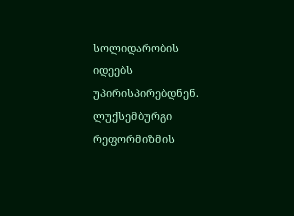სოლიდარობის იდეებს უპირისპირებდნენ. ლუქსემბურგი რეფორმიზმის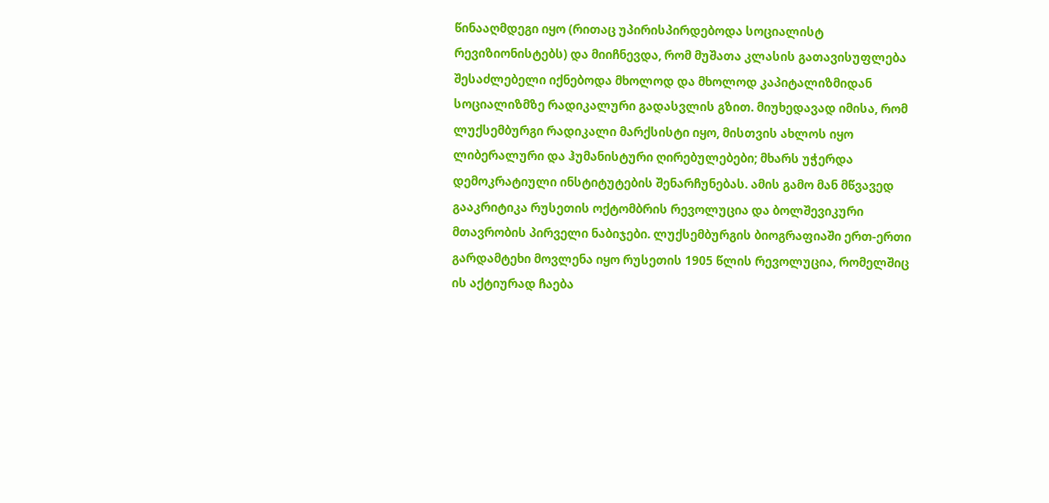წინააღმდეგი იყო (რითაც უპირისპირდებოდა სოციალისტ რევიზიონისტებს) და მიიჩნევდა, რომ მუშათა კლასის გათავისუფლება შესაძლებელი იქნებოდა მხოლოდ და მხოლოდ კაპიტალიზმიდან სოციალიზმზე რადიკალური გადასვლის გზით. მიუხედავად იმისა, რომ ლუქსემბურგი რადიკალი მარქსისტი იყო, მისთვის ახლოს იყო ლიბერალური და ჰუმანისტური ღირებულებები; მხარს უჭერდა დემოკრატიული ინსტიტუტების შენარჩუნებას. ამის გამო მან მწვავედ გააკრიტიკა რუსეთის ოქტომბრის რევოლუცია და ბოლშევიკური მთავრობის პირველი ნაბიჯები. ლუქსემბურგის ბიოგრაფიაში ერთ-ერთი გარდამტეხი მოვლენა იყო რუსეთის 1905 წლის რევოლუცია, რომელშიც ის აქტიურად ჩაება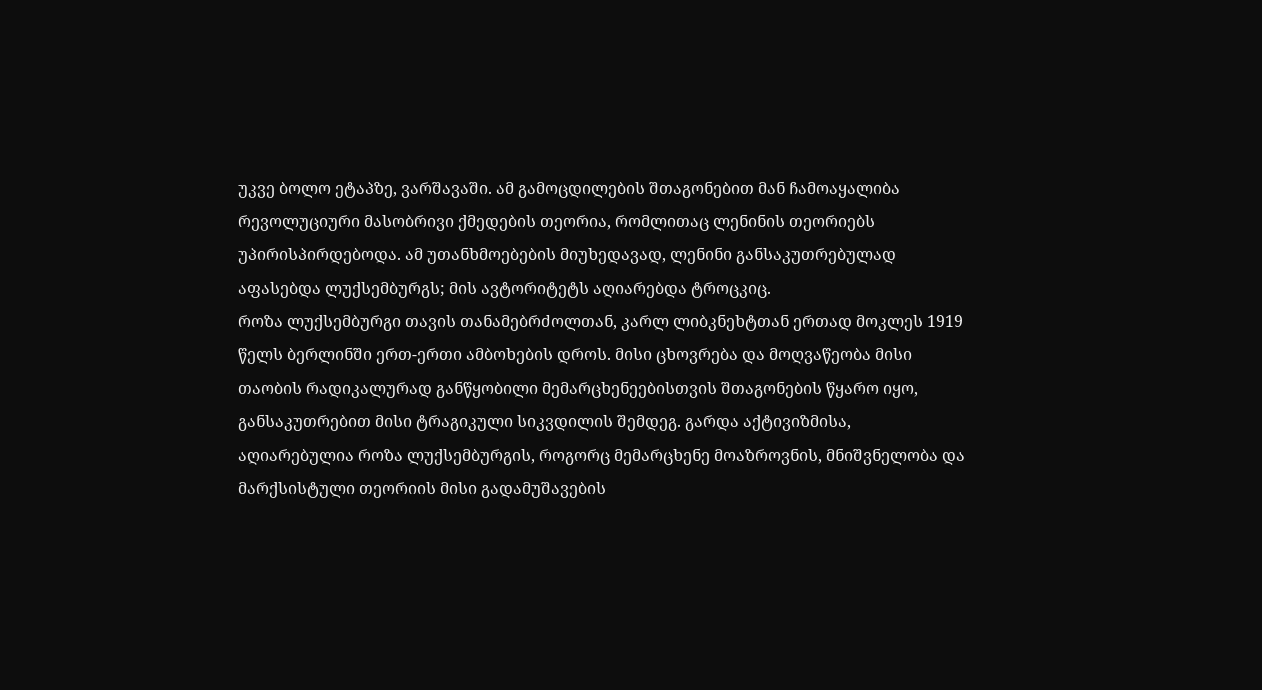უკვე ბოლო ეტაპზე, ვარშავაში. ამ გამოცდილების შთაგონებით მან ჩამოაყალიბა რევოლუციური მასობრივი ქმედების თეორია, რომლითაც ლენინის თეორიებს უპირისპირდებოდა. ამ უთანხმოებების მიუხედავად, ლენინი განსაკუთრებულად აფასებდა ლუქსემბურგს; მის ავტორიტეტს აღიარებდა ტროცკიც.
როზა ლუქსემბურგი თავის თანამებრძოლთან, კარლ ლიბკნეხტთან ერთად მოკლეს 1919 წელს ბერლინში ერთ-ერთი ამბოხების დროს. მისი ცხოვრება და მოღვაწეობა მისი თაობის რადიკალურად განწყობილი მემარცხენეებისთვის შთაგონების წყარო იყო, განსაკუთრებით მისი ტრაგიკული სიკვდილის შემდეგ. გარდა აქტივიზმისა, აღიარებულია როზა ლუქსემბურგის, როგორც მემარცხენე მოაზროვნის, მნიშვნელობა და მარქსისტული თეორიის მისი გადამუშავების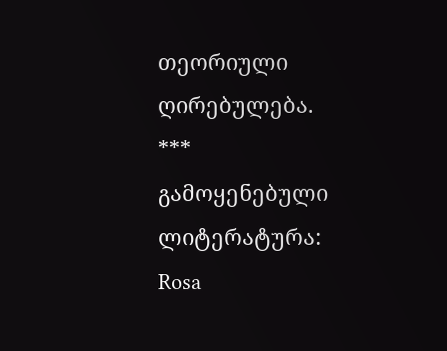თეორიული ღირებულება.
***
გამოყენებული ლიტერატურა:
Rosa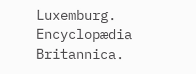Luxemburg. Encyclopædia Britannica.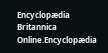Encyclopædia Britannica Online.Encyclopædia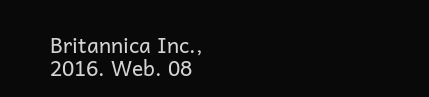Britannica Inc., 2016. Web. 08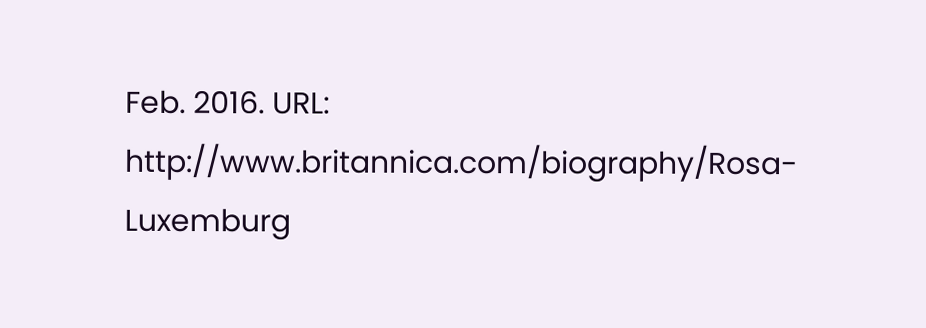Feb. 2016. URL: http://www.britannica.com/biography/Rosa-Luxemburg